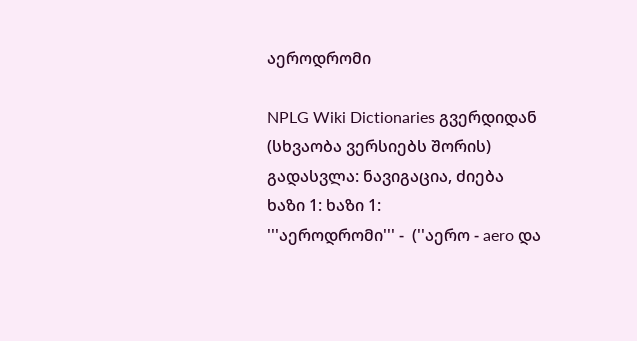აეროდრომი

NPLG Wiki Dictionaries გვერდიდან
(სხვაობა ვერსიებს შორის)
გადასვლა: ნავიგაცია, ძიება
ხაზი 1: ხაზი 1:
'''აეროდრომი''' -  (''აერო - aero და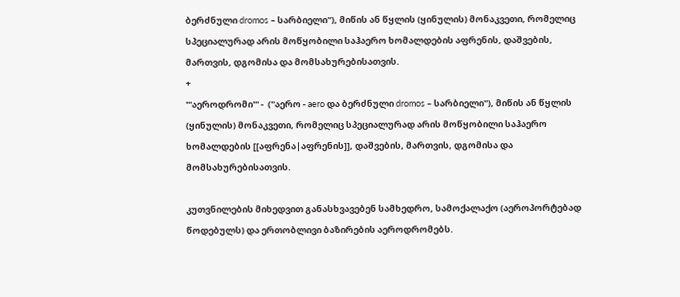ბერძნული dromos – სარბიელი''), მიწის ან წყლის (ყინულის) მონაკვეთი, რომელიც სპეციალურად არის მოწყობილი საჰაერო ხომალდების აფრენის, დაშვების, მართვის, დგომისა და მომსახურებისათვის.
+
'''აეროდრომი''' -  (''აერო - aero და ბერძნული dromos – სარბიელი''), მიწის ან წყლის (ყინულის) მონაკვეთი, რომელიც სპეციალურად არის მოწყობილი საჰაერო ხომალდების [[აფრენა|აფრენის]], დაშვების, მართვის, დგომისა და მომსახურებისათვის.

კუთვნილების მიხედვით განასხვავებენ სამხედრო, სამოქალაქო (აეროპორტებად წოდებულს) და ერთობლივი ბაზირების აეროდრომებს.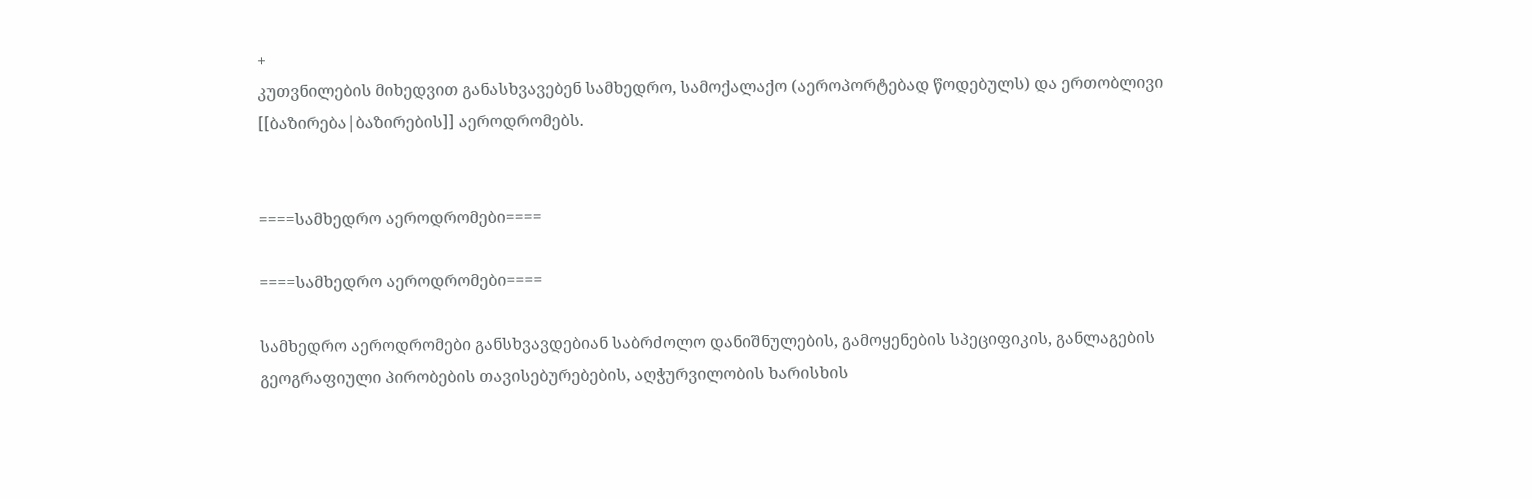+
კუთვნილების მიხედვით განასხვავებენ სამხედრო, სამოქალაქო (აეროპორტებად წოდებულს) და ერთობლივი [[ბაზირება|ბაზირების]] აეროდრომებს.


====სამხედრო აეროდრომები====

====სამხედრო აეროდრომები====

სამხედრო აეროდრომები განსხვავდებიან საბრძოლო დანიშნულების, გამოყენების სპეციფიკის, განლაგების გეოგრაფიული პირობების თავისებურებების, აღჭურვილობის ხარისხის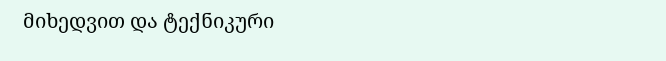მიხედვით და ტექნიკური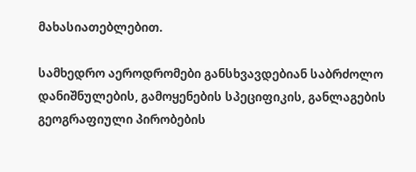მახასიათებლებით.

სამხედრო აეროდრომები განსხვავდებიან საბრძოლო დანიშნულების, გამოყენების სპეციფიკის, განლაგების გეოგრაფიული პირობების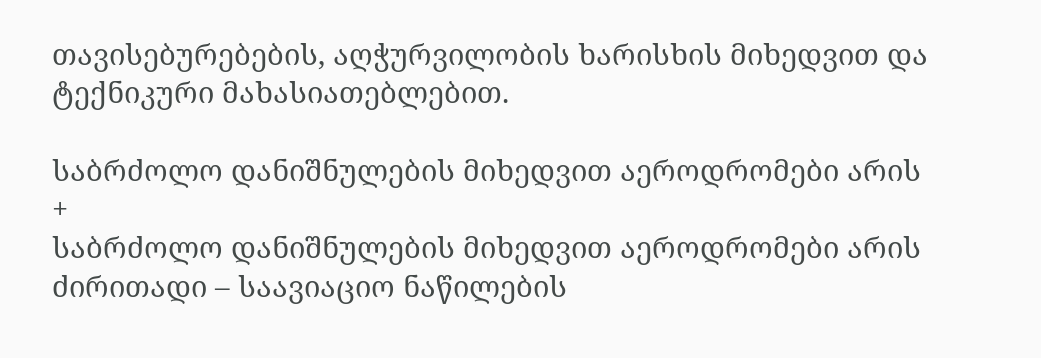თავისებურებების, აღჭურვილობის ხარისხის მიხედვით და ტექნიკური მახასიათებლებით.

საბრძოლო დანიშნულების მიხედვით აეროდრომები არის
+
საბრძოლო დანიშნულების მიხედვით აეროდრომები არის ძირითადი – საავიაციო ნაწილების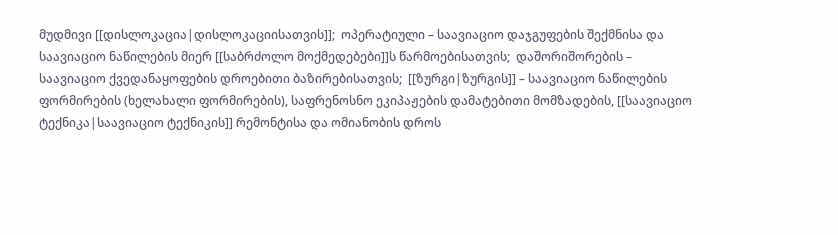მუდმივი [[დისლოკაცია|დისლოკაციისათვის]];  ოპერატიული – საავიაციო დაჯგუფების შექმნისა და საავიაციო ნაწილების მიერ [[საბრძოლო მოქმედებები]]ს წარმოებისათვის;  დაშორიშორების – საავიაციო ქვედანაყოფების დროებითი ბაზირებისათვის;  [[ზურგი|ზურგის]] – საავიაციო ნაწილების ფორმირების (ხელახალი ფორმირების), საფრენოსნო ეკიპაჟების დამატებითი მომზადების, [[საავიაციო ტექნიკა|საავიაციო ტექნიკის]] რემონტისა და ომიანობის დროს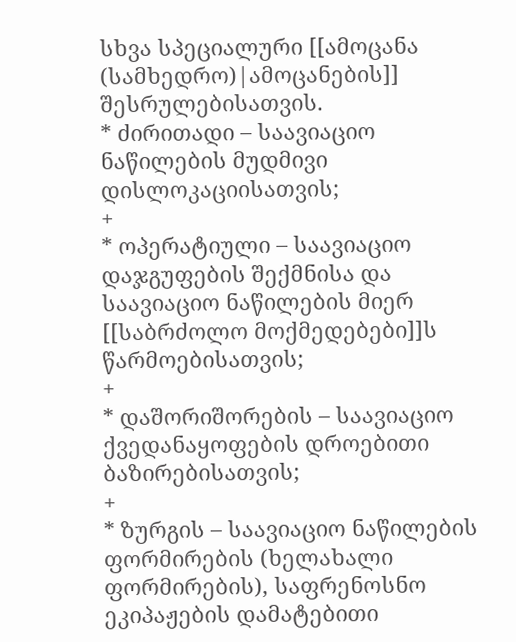სხვა სპეციალური [[ამოცანა (სამხედრო)|ამოცანების]] შესრულებისათვის.
* ძირითადი – საავიაციო ნაწილების მუდმივი დისლოკაციისათვის;
+
* ოპერატიული – საავიაციო დაჯგუფების შექმნისა და საავიაციო ნაწილების მიერ [[საბრძოლო მოქმედებები]]ს წარმოებისათვის;
+
* დაშორიშორების – საავიაციო ქვედანაყოფების დროებითი ბაზირებისათვის;
+
* ზურგის – საავიაციო ნაწილების ფორმირების (ხელახალი ფორმირების), საფრენოსნო ეკიპაჟების დამატებითი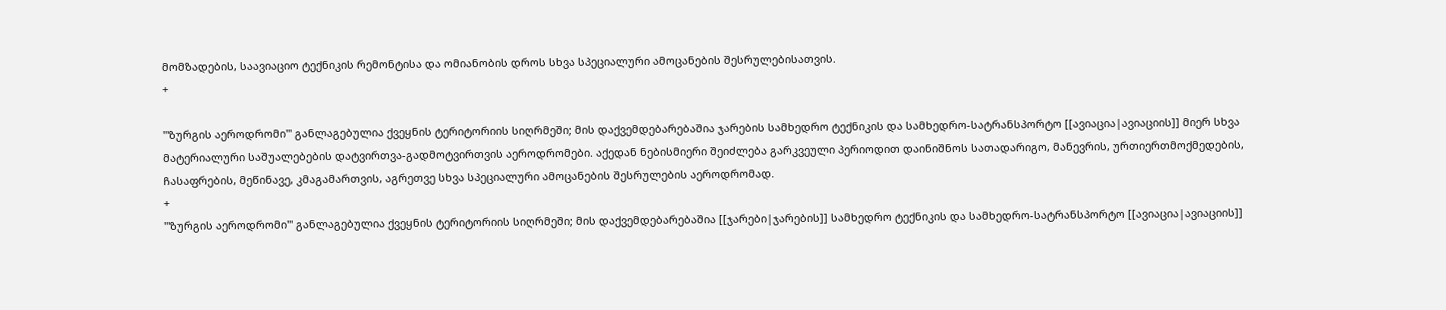მომზადების, საავიაციო ტექნიკის რემონტისა და ომიანობის დროს სხვა სპეციალური ამოცანების შესრულებისათვის.
+

'''ზურგის აეროდრომი''' განლაგებულია ქვეყნის ტერიტორიის სიღრმეში; მის დაქვემდებარებაშია ჯარების სამხედრო ტექნიკის და სამხედრო-სატრანსპორტო [[ავიაცია|ავიაციის]] მიერ სხვა მატერიალური საშუალებების დატვირთვა-გადმოტვირთვის აეროდრომები. აქედან ნებისმიერი შეიძლება გარკვეული პერიოდით დაინიშნოს სათადარიგო, მანევრის, ურთიერთმოქმედების, ჩასაფრების, მეწინავე, კმაგამართვის, აგრეთვე სხვა სპეციალური ამოცანების შესრულების აეროდრომად.
+
'''ზურგის აეროდრომი''' განლაგებულია ქვეყნის ტერიტორიის სიღრმეში; მის დაქვემდებარებაშია [[ჯარები|ჯარების]] სამხედრო ტექნიკის და სამხედრო-სატრანსპორტო [[ავიაცია|ავიაციის]]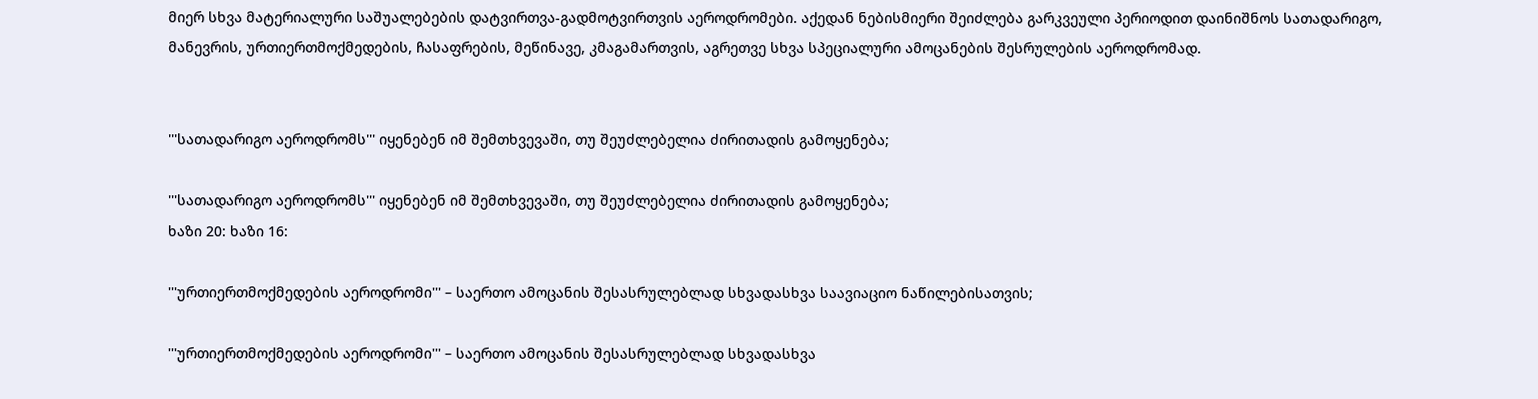მიერ სხვა მატერიალური საშუალებების დატვირთვა-გადმოტვირთვის აეროდრომები. აქედან ნებისმიერი შეიძლება გარკვეული პერიოდით დაინიშნოს სათადარიგო, მანევრის, ურთიერთმოქმედების, ჩასაფრების, მეწინავე, კმაგამართვის, აგრეთვე სხვა სპეციალური ამოცანების შესრულების აეროდრომად.


'''სათადარიგო აეროდრომს''' იყენებენ იმ შემთხვევაში, თუ შეუძლებელია ძირითადის გამოყენება;

'''სათადარიგო აეროდრომს''' იყენებენ იმ შემთხვევაში, თუ შეუძლებელია ძირითადის გამოყენება;
ხაზი 20: ხაზი 16:

'''ურთიერთმოქმედების აეროდრომი''' – საერთო ამოცანის შესასრულებლად სხვადასხვა საავიაციო ნაწილებისათვის;

'''ურთიერთმოქმედების აეროდრომი''' – საერთო ამოცანის შესასრულებლად სხვადასხვა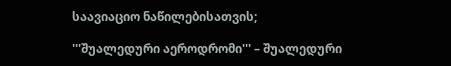საავიაციო ნაწილებისათვის;

'''შუალედური აეროდრომი''' – შუალედური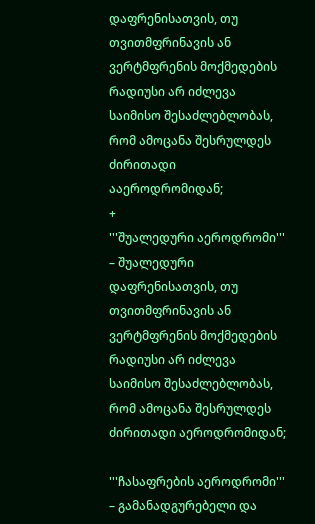დაფრენისათვის, თუ თვითმფრინავის ან ვერტმფრენის მოქმედების რადიუსი არ იძლევა საიმისო შესაძლებლობას, რომ ამოცანა შესრულდეს ძირითადი ააეროდრომიდან;
+
'''შუალედური აეროდრომი''' – შუალედური დაფრენისათვის, თუ თვითმფრინავის ან ვერტმფრენის მოქმედების რადიუსი არ იძლევა საიმისო შესაძლებლობას, რომ ამოცანა შესრულდეს ძირითადი აეროდრომიდან;

'''ჩასაფრების აეროდრომი''' – გამანადგურებელი და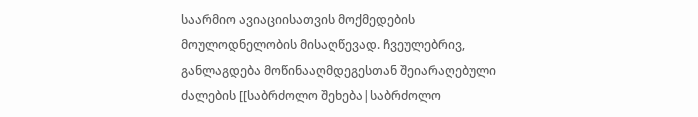საარმიო ავიაციისათვის მოქმედების მოულოდნელობის მისაღწევად. ჩვეულებრივ, განლაგდება მოწინააღმდეგესთან შეიარაღებული ძალების [[საბრძოლო შეხება|საბრძოლო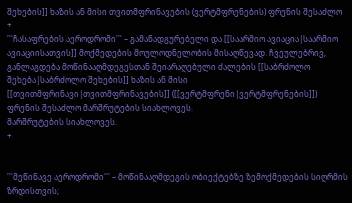შეხების]] ხაზის ან მისი თვითმფრინავების (ვერტმფრენების) ფრენის შესაძლო
+
'''ჩასაფრების აეროდრომი''' – გამანადგურებელი და [[საარმიო ავიაცია|საარმიო ავიაციისათვის]] მოქმედების მოულოდნელობის მისაღწევად. ჩვეულებრივ, განლაგდება მოწინააღმდეგესთან შეიარაღებული ძალების [[საბრძოლო შეხება|საბრძოლო შეხების]] ხაზის ან მისი [[თვითმფრინავი|თვითმფრინავების]] ([[ვერტმფრენი|ვერტმფრენების]]) ფრენის შესაძლო მარშრუტების სიახლოვეს.
მარშრუტების სიახლოვეს.
+


'''მეწინავე აეროდრომი''' – მოწინააღმდეგის ობიექტებზე ზემოქმედების სიღრმის ზრდისთვის;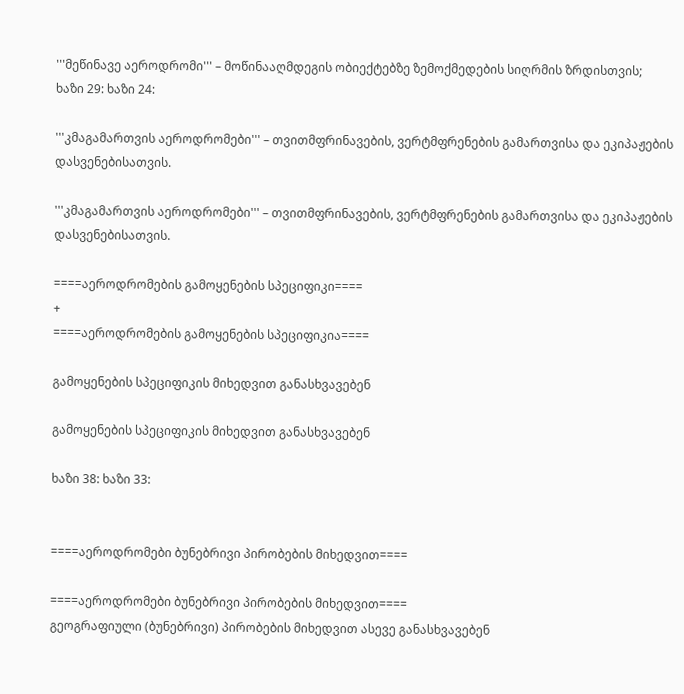'''მეწინავე აეროდრომი''' – მოწინააღმდეგის ობიექტებზე ზემოქმედების სიღრმის ზრდისთვის;
ხაზი 29: ხაზი 24:

'''კმაგამართვის აეროდრომები''' – თვითმფრინავების, ვერტმფრენების გამართვისა და ეკიპაჟების დასვენებისათვის.

'''კმაგამართვის აეროდრომები''' – თვითმფრინავების, ვერტმფრენების გამართვისა და ეკიპაჟების დასვენებისათვის.

====აეროდრომების გამოყენების სპეციფიკი====
+
====აეროდრომების გამოყენების სპეციფიკია====

გამოყენების სპეციფიკის მიხედვით განასხვავებენ

გამოყენების სპეციფიკის მიხედვით განასხვავებენ

ხაზი 38: ხაზი 33:


====აეროდრომები ბუნებრივი პირობების მიხედვით====

====აეროდრომები ბუნებრივი პირობების მიხედვით====
გეოგრაფიული (ბუნებრივი) პირობების მიხედვით ასევე განასხვავებენ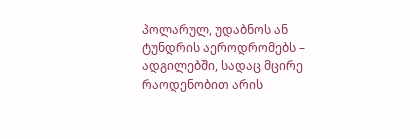პოლარულ, უდაბნოს ან ტუნდრის აეროდრომებს – ადგილებში, სადაც მცირე რაოდენობით არის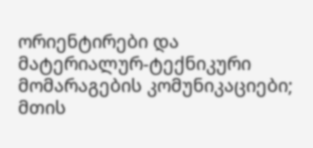ორიენტირები და მატერიალურ-ტექნიკური მომარაგების კომუნიკაციები; მთის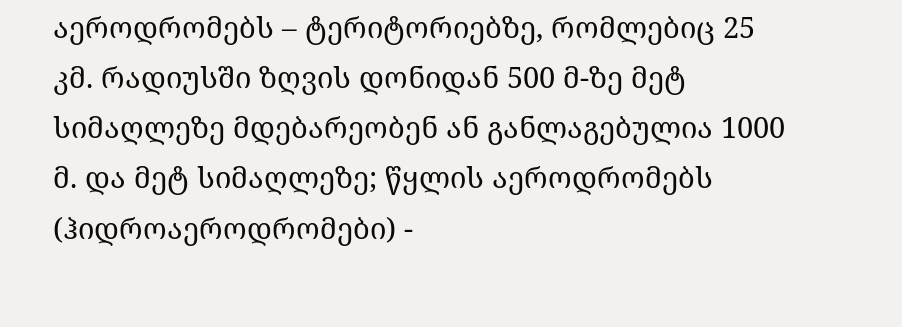აეროდრომებს – ტერიტორიებზე, რომლებიც 25 კმ. რადიუსში ზღვის დონიდან 500 მ-ზე მეტ სიმაღლეზე მდებარეობენ ან განლაგებულია 1000 მ. და მეტ სიმაღლეზე; წყლის აეროდრომებს (ჰიდროაეროდრომები) -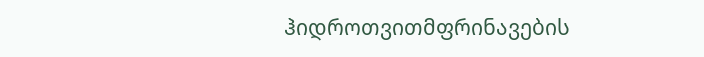ჰიდროთვითმფრინავების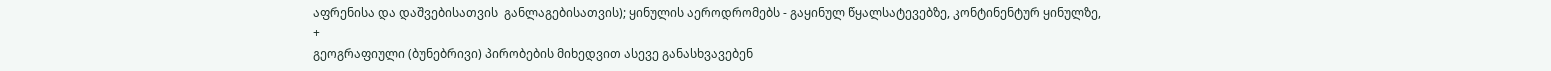აფრენისა და დაშვებისათვის  განლაგებისათვის); ყინულის აეროდრომებს - გაყინულ წყალსატევებზე, კონტინენტურ ყინულზე,
+
გეოგრაფიული (ბუნებრივი) პირობების მიხედვით ასევე განასხვავებენ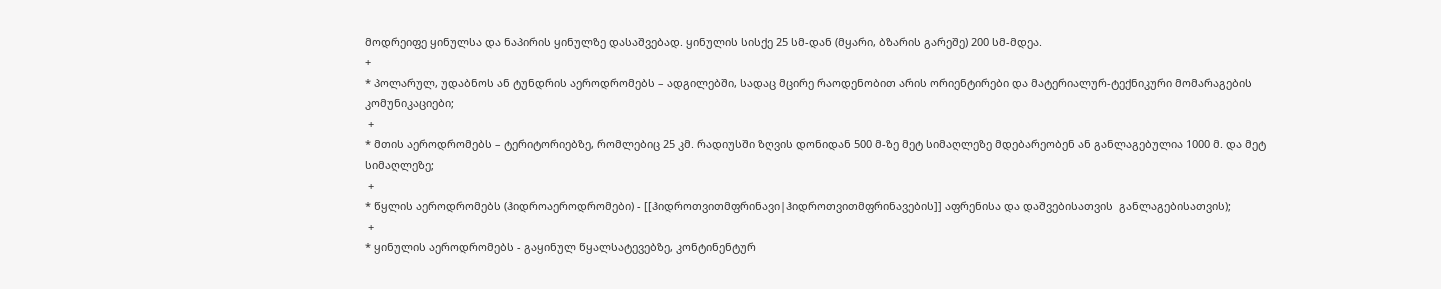მოდრეიფე ყინულსა და ნაპირის ყინულზე დასაშვებად. ყინულის სისქე 25 სმ-დან (მყარი, ბზარის გარეშე) 200 სმ-მდეა.
+
* პოლარულ, უდაბნოს ან ტუნდრის აეროდრომებს – ადგილებში, სადაც მცირე რაოდენობით არის ორიენტირები და მატერიალურ-ტექნიკური მომარაგების კომუნიკაციები;
 +
* მთის აეროდრომებს – ტერიტორიებზე, რომლებიც 25 კმ. რადიუსში ზღვის დონიდან 500 მ-ზე მეტ სიმაღლეზე მდებარეობენ ან განლაგებულია 1000 მ. და მეტ სიმაღლეზე;
 +
* წყლის აეროდრომებს (ჰიდროაეროდრომები) - [[ჰიდროთვითმფრინავი|ჰიდროთვითმფრინავების]] აფრენისა და დაშვებისათვის  განლაგებისათვის);
 +
* ყინულის აეროდრომებს - გაყინულ წყალსატევებზე, კონტინენტურ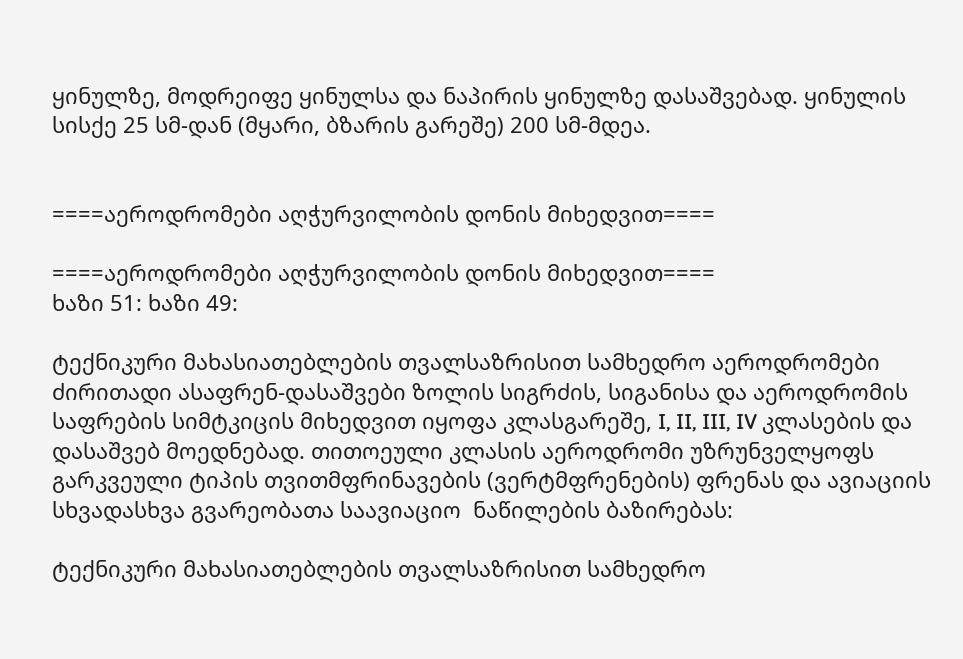ყინულზე, მოდრეიფე ყინულსა და ნაპირის ყინულზე დასაშვებად. ყინულის სისქე 25 სმ-დან (მყარი, ბზარის გარეშე) 200 სმ-მდეა.


====აეროდრომები აღჭურვილობის დონის მიხედვით====

====აეროდრომები აღჭურვილობის დონის მიხედვით====
ხაზი 51: ხაზი 49:

ტექნიკური მახასიათებლების თვალსაზრისით სამხედრო აეროდრომები ძირითადი ასაფრენ-დასაშვები ზოლის სიგრძის, სიგანისა და აეროდრომის საფრების სიმტკიცის მიხედვით იყოფა კლასგარეშე, I, II, III, IV კლასების და დასაშვებ მოედნებად. თითოეული კლასის აეროდრომი უზრუნველყოფს გარკვეული ტიპის თვითმფრინავების (ვერტმფრენების) ფრენას და ავიაციის სხვადასხვა გვარეობათა საავიაციო  ნაწილების ბაზირებას:

ტექნიკური მახასიათებლების თვალსაზრისით სამხედრო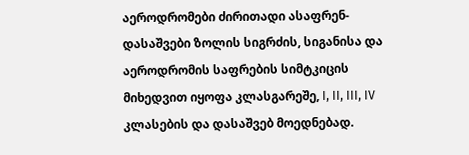აეროდრომები ძირითადი ასაფრენ-დასაშვები ზოლის სიგრძის, სიგანისა და აეროდრომის საფრების სიმტკიცის მიხედვით იყოფა კლასგარეშე, I, II, III, IV კლასების და დასაშვებ მოედნებად.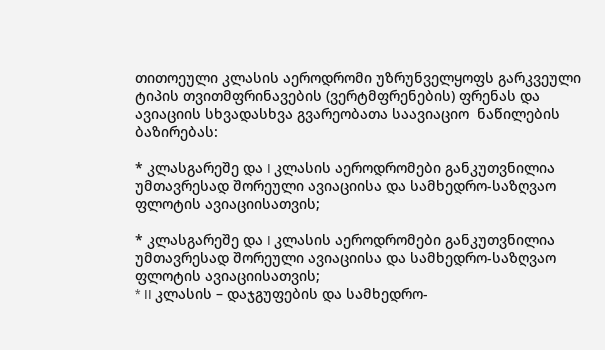თითოეული კლასის აეროდრომი უზრუნველყოფს გარკვეული ტიპის თვითმფრინავების (ვერტმფრენების) ფრენას და ავიაციის სხვადასხვა გვარეობათა საავიაციო  ნაწილების ბაზირებას:

* კლასგარეშე და I კლასის აეროდრომები განკუთვნილია უმთავრესად შორეული ავიაციისა და სამხედრო-საზღვაო ფლოტის ავიაციისათვის;

* კლასგარეშე და I კლასის აეროდრომები განკუთვნილია უმთავრესად შორეული ავიაციისა და სამხედრო-საზღვაო ფლოტის ავიაციისათვის;
* II კლასის – დაჯგუფების და სამხედრო-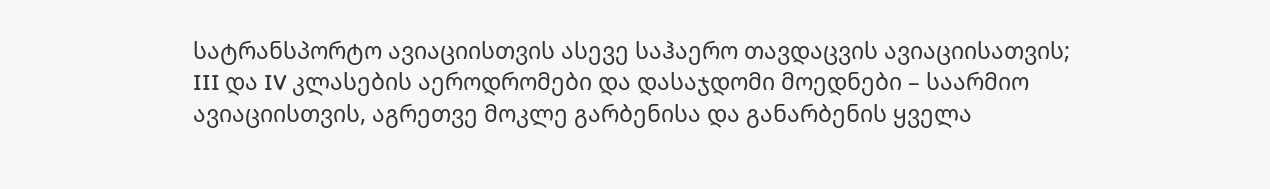სატრანსპორტო ავიაციისთვის ასევე საჰაერო თავდაცვის ავიაციისათვის;  III და IV კლასების აეროდრომები და დასაჯდომი მოედნები – საარმიო ავიაციისთვის, აგრეთვე მოკლე გარბენისა და განარბენის ყველა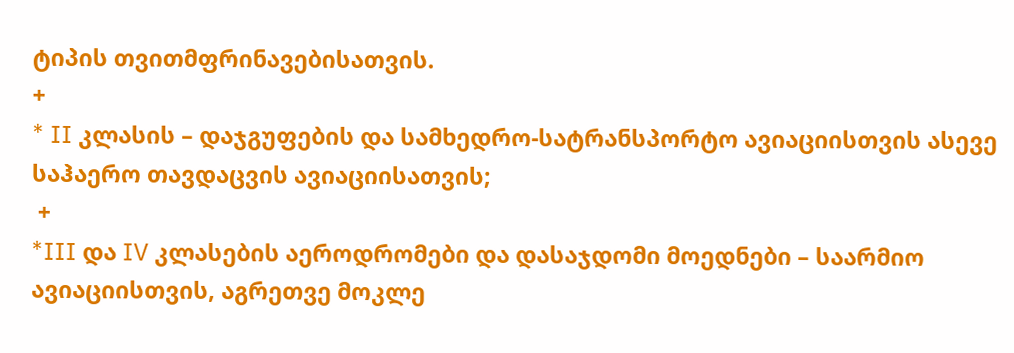ტიპის თვითმფრინავებისათვის.
+
* II კლასის – დაჯგუფების და სამხედრო-სატრანსპორტო ავიაციისთვის ასევე საჰაერო თავდაცვის ავიაციისათვის;
 +
*III და IV კლასების აეროდრომები და დასაჯდომი მოედნები – საარმიო ავიაციისთვის, აგრეთვე მოკლე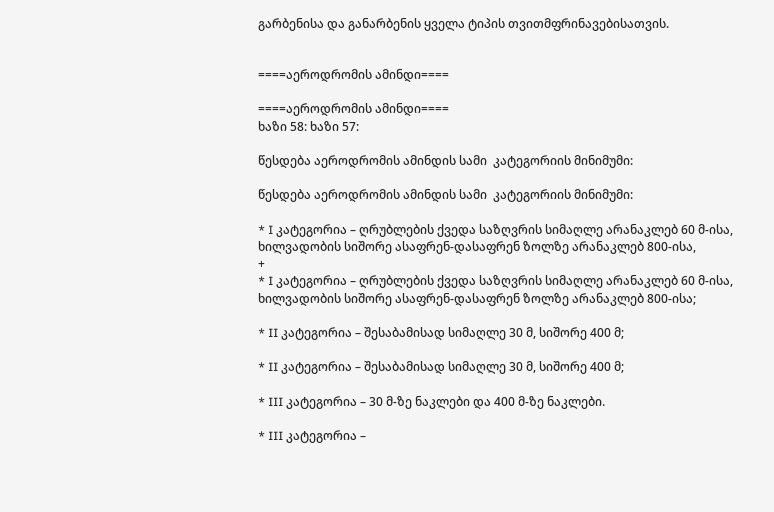გარბენისა და განარბენის ყველა ტიპის თვითმფრინავებისათვის.


====აეროდრომის ამინდი====

====აეროდრომის ამინდი====
ხაზი 58: ხაზი 57:

წესდება აეროდრომის ამინდის სამი  კატეგორიის მინიმუმი:

წესდება აეროდრომის ამინდის სამი  კატეგორიის მინიმუმი:

* I კატეგორია – ღრუბლების ქვედა საზღვრის სიმაღლე არანაკლებ 60 მ-ისა, ხილვადობის სიშორე ასაფრენ-დასაფრენ ზოლზე არანაკლებ 800-ისა,
+
* I კატეგორია – ღრუბლების ქვედა საზღვრის სიმაღლე არანაკლებ 60 მ-ისა, ხილვადობის სიშორე ასაფრენ-დასაფრენ ზოლზე არანაკლებ 800-ისა;

* II კატეგორია – შესაბამისად სიმაღლე 30 მ, სიშორე 400 მ;

* II კატეგორია – შესაბამისად სიმაღლე 30 მ, სიშორე 400 მ;

* III კატეგორია – 30 მ-ზე ნაკლები და 400 მ-ზე ნაკლები.

* III კატეგორია –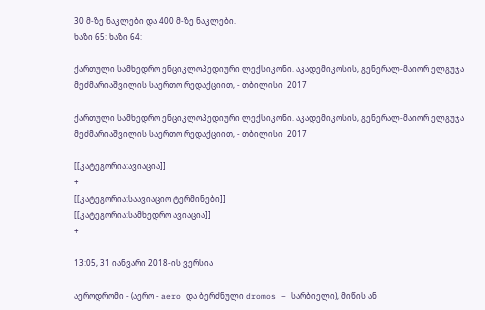30 მ-ზე ნაკლები და 400 მ-ზე ნაკლები.
ხაზი 65: ხაზი 64:

ქართული სამხედრო ენციკლოპედიური ლექსიკონი. აკადემიკოსის, გენერალ-მაიორ ელგუჯა მეძმარიაშვილის საერთო რედაქციით, - თბილისი  2017

ქართული სამხედრო ენციკლოპედიური ლექსიკონი. აკადემიკოსის, გენერალ-მაიორ ელგუჯა მეძმარიაშვილის საერთო რედაქციით, - თბილისი  2017

[[კატეგორია:ავიაცია]]
+
[[კატეგორია:საავიაციო ტერმინები]]
[[კატეგორია:სამხედრო ავიაცია]]
+

13:05, 31 იანვარი 2018-ის ვერსია

აეროდრომი - (აერო - aero და ბერძნული dromos – სარბიელი), მიწის ან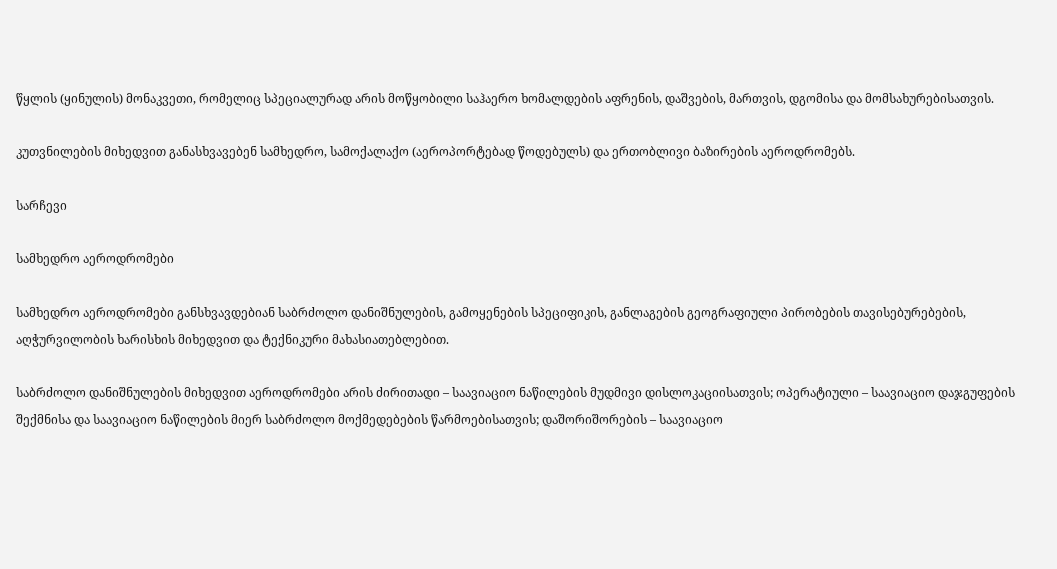წყლის (ყინულის) მონაკვეთი, რომელიც სპეციალურად არის მოწყობილი საჰაერო ხომალდების აფრენის, დაშვების, მართვის, დგომისა და მომსახურებისათვის.

კუთვნილების მიხედვით განასხვავებენ სამხედრო, სამოქალაქო (აეროპორტებად წოდებულს) და ერთობლივი ბაზირების აეროდრომებს.

სარჩევი

სამხედრო აეროდრომები

სამხედრო აეროდრომები განსხვავდებიან საბრძოლო დანიშნულების, გამოყენების სპეციფიკის, განლაგების გეოგრაფიული პირობების თავისებურებების, აღჭურვილობის ხარისხის მიხედვით და ტექნიკური მახასიათებლებით.

საბრძოლო დანიშნულების მიხედვით აეროდრომები არის ძირითადი – საავიაციო ნაწილების მუდმივი დისლოკაციისათვის; ოპერატიული – საავიაციო დაჯგუფების შექმნისა და საავიაციო ნაწილების მიერ საბრძოლო მოქმედებების წარმოებისათვის; დაშორიშორების – საავიაციო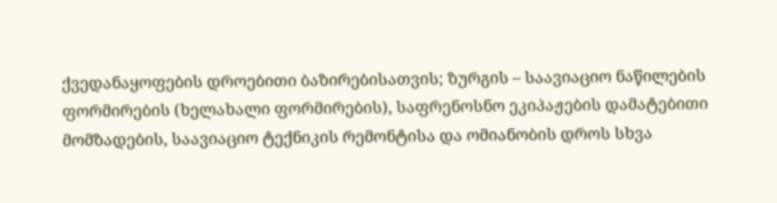ქვედანაყოფების დროებითი ბაზირებისათვის; ზურგის – საავიაციო ნაწილების ფორმირების (ხელახალი ფორმირების), საფრენოსნო ეკიპაჟების დამატებითი მომზადების, საავიაციო ტექნიკის რემონტისა და ომიანობის დროს სხვა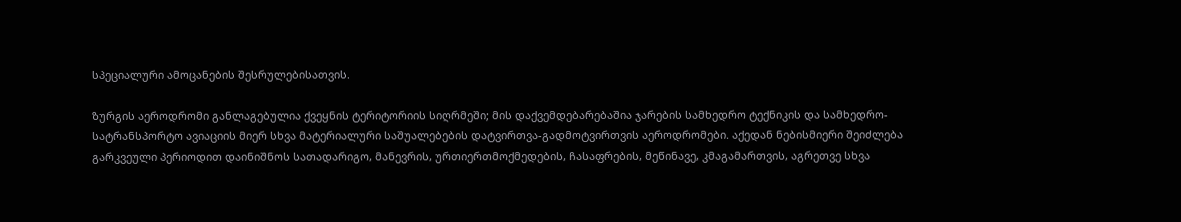სპეციალური ამოცანების შესრულებისათვის.

ზურგის აეროდრომი განლაგებულია ქვეყნის ტერიტორიის სიღრმეში; მის დაქვემდებარებაშია ჯარების სამხედრო ტექნიკის და სამხედრო-სატრანსპორტო ავიაციის მიერ სხვა მატერიალური საშუალებების დატვირთვა-გადმოტვირთვის აეროდრომები. აქედან ნებისმიერი შეიძლება გარკვეული პერიოდით დაინიშნოს სათადარიგო, მანევრის, ურთიერთმოქმედების, ჩასაფრების, მეწინავე, კმაგამართვის, აგრეთვე სხვა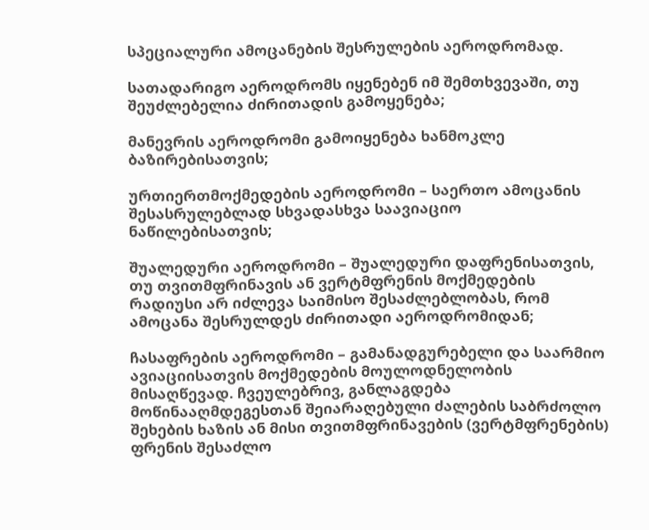სპეციალური ამოცანების შესრულების აეროდრომად.

სათადარიგო აეროდრომს იყენებენ იმ შემთხვევაში, თუ შეუძლებელია ძირითადის გამოყენება;

მანევრის აეროდრომი გამოიყენება ხანმოკლე ბაზირებისათვის;

ურთიერთმოქმედების აეროდრომი – საერთო ამოცანის შესასრულებლად სხვადასხვა საავიაციო ნაწილებისათვის;

შუალედური აეროდრომი – შუალედური დაფრენისათვის, თუ თვითმფრინავის ან ვერტმფრენის მოქმედების რადიუსი არ იძლევა საიმისო შესაძლებლობას, რომ ამოცანა შესრულდეს ძირითადი აეროდრომიდან;

ჩასაფრების აეროდრომი – გამანადგურებელი და საარმიო ავიაციისათვის მოქმედების მოულოდნელობის მისაღწევად. ჩვეულებრივ, განლაგდება მოწინააღმდეგესთან შეიარაღებული ძალების საბრძოლო შეხების ხაზის ან მისი თვითმფრინავების (ვერტმფრენების) ფრენის შესაძლო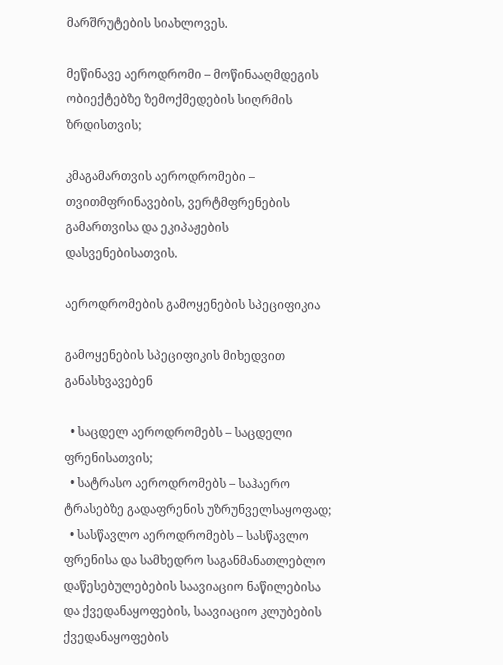მარშრუტების სიახლოვეს.

მეწინავე აეროდრომი – მოწინააღმდეგის ობიექტებზე ზემოქმედების სიღრმის ზრდისთვის;

კმაგამართვის აეროდრომები – თვითმფრინავების, ვერტმფრენების გამართვისა და ეკიპაჟების დასვენებისათვის.

აეროდრომების გამოყენების სპეციფიკია

გამოყენების სპეციფიკის მიხედვით განასხვავებენ

  • საცდელ აეროდრომებს – საცდელი ფრენისათვის;
  • სატრასო აეროდრომებს – საჰაერო ტრასებზე გადაფრენის უზრუნველსაყოფად;
  • სასწავლო აეროდრომებს – სასწავლო ფრენისა და სამხედრო საგანმანათლებლო დაწესებულებების საავიაციო ნაწილებისა და ქვედანაყოფების, საავიაციო კლუბების ქვედანაყოფების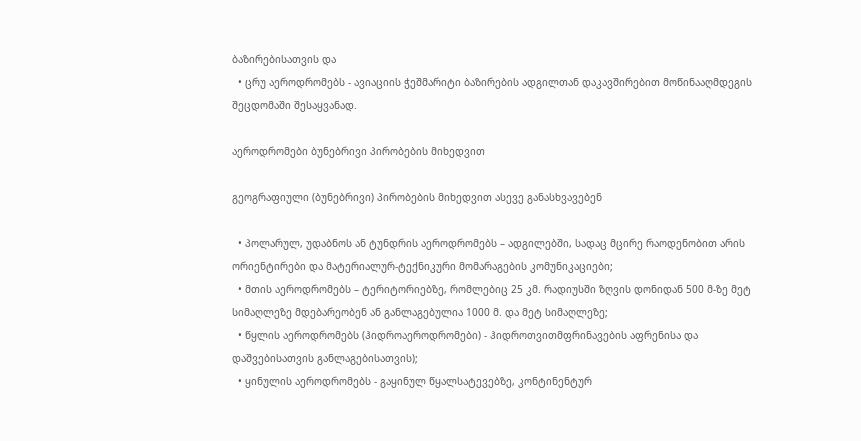ბაზირებისათვის და
  • ცრუ აეროდრომებს - ავიაციის ჭეშმარიტი ბაზირების ადგილთან დაკავშირებით მოწინააღმდეგის შეცდომაში შესაყვანად.

აეროდრომები ბუნებრივი პირობების მიხედვით

გეოგრაფიული (ბუნებრივი) პირობების მიხედვით ასევე განასხვავებენ

  • პოლარულ, უდაბნოს ან ტუნდრის აეროდრომებს – ადგილებში, სადაც მცირე რაოდენობით არის ორიენტირები და მატერიალურ-ტექნიკური მომარაგების კომუნიკაციები;
  • მთის აეროდრომებს – ტერიტორიებზე, რომლებიც 25 კმ. რადიუსში ზღვის დონიდან 500 მ-ზე მეტ სიმაღლეზე მდებარეობენ ან განლაგებულია 1000 მ. და მეტ სიმაღლეზე;
  • წყლის აეროდრომებს (ჰიდროაეროდრომები) - ჰიდროთვითმფრინავების აფრენისა და დაშვებისათვის განლაგებისათვის);
  • ყინულის აეროდრომებს - გაყინულ წყალსატევებზე, კონტინენტურ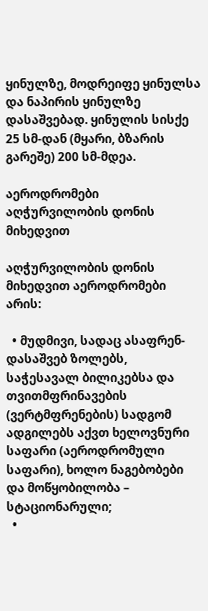ყინულზე, მოდრეიფე ყინულსა და ნაპირის ყინულზე დასაშვებად. ყინულის სისქე 25 სმ-დან (მყარი, ბზარის გარეშე) 200 სმ-მდეა.

აეროდრომები აღჭურვილობის დონის მიხედვით

აღჭურვილობის დონის მიხედვით აეროდრომები არის:

  • მუდმივი, სადაც ასაფრენ-დასაშვებ ზოლებს, საჭესავალ ბილიკებსა და თვითმფრინავების (ვერტმფრენების) სადგომ ადგილებს აქვთ ხელოვნური საფარი (აეროდრომული საფარი), ხოლო ნაგებობები და მოწყობილობა – სტაციონარული;
  •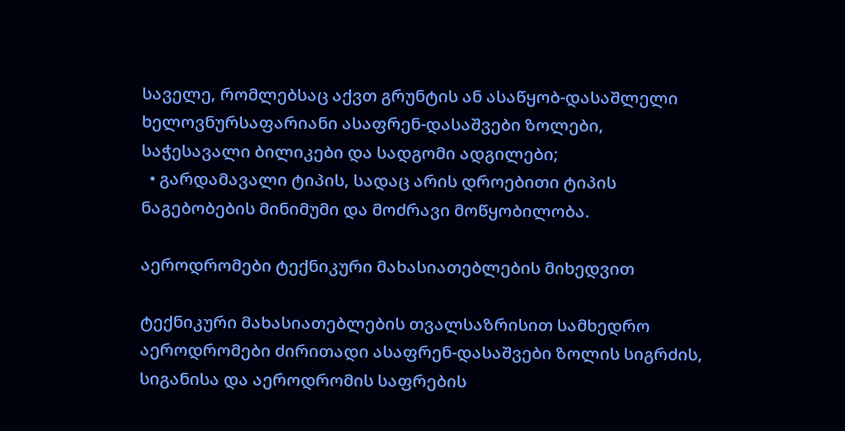საველე, რომლებსაც აქვთ გრუნტის ან ასაწყობ-დასაშლელი ხელოვნურსაფარიანი ასაფრენ-დასაშვები ზოლები, საჭესავალი ბილიკები და სადგომი ადგილები;
  • გარდამავალი ტიპის, სადაც არის დროებითი ტიპის ნაგებობების მინიმუმი და მოძრავი მოწყობილობა.

აეროდრომები ტექნიკური მახასიათებლების მიხედვით

ტექნიკური მახასიათებლების თვალსაზრისით სამხედრო აეროდრომები ძირითადი ასაფრენ-დასაშვები ზოლის სიგრძის, სიგანისა და აეროდრომის საფრების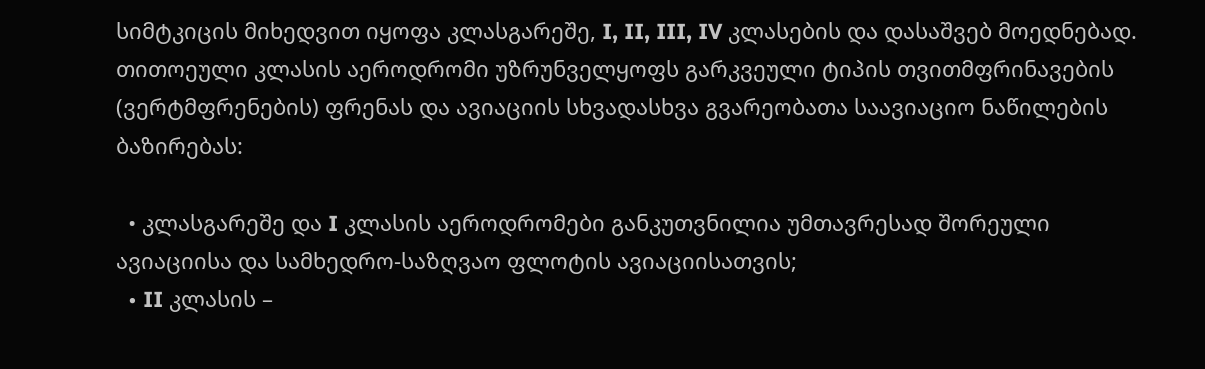სიმტკიცის მიხედვით იყოფა კლასგარეშე, I, II, III, IV კლასების და დასაშვებ მოედნებად. თითოეული კლასის აეროდრომი უზრუნველყოფს გარკვეული ტიპის თვითმფრინავების (ვერტმფრენების) ფრენას და ავიაციის სხვადასხვა გვარეობათა საავიაციო ნაწილების ბაზირებას:

  • კლასგარეშე და I კლასის აეროდრომები განკუთვნილია უმთავრესად შორეული ავიაციისა და სამხედრო-საზღვაო ფლოტის ავიაციისათვის;
  • II კლასის –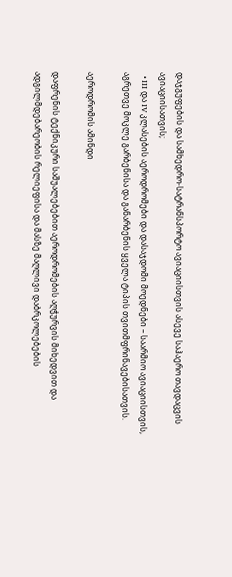დაჯგუფების და სამხედრო-სატრანსპორტო ავიაციისთვის ასევე საჰაერო თავდაცვის ავიაციისათვის;
  • III და IV კლასების აეროდრომები და დასაჯდომი მოედნები – საარმიო ავიაციისთვის, აგრეთვე მოკლე გარბენისა და განარბენის ყველა ტიპის თვითმფრინავებისათვის.

აეროდრომის ამინდი

დაფრენის ტექნიკური საშუალებებით აეროდრომების აღჭურვის მიხედვით და ადგილმდებარეობის რელიეფისა და მასზე მაღლივი დაბრკოლებების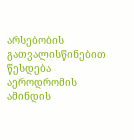არსებობის გათვალისწინებით წესდება აეროდრომის ამინდის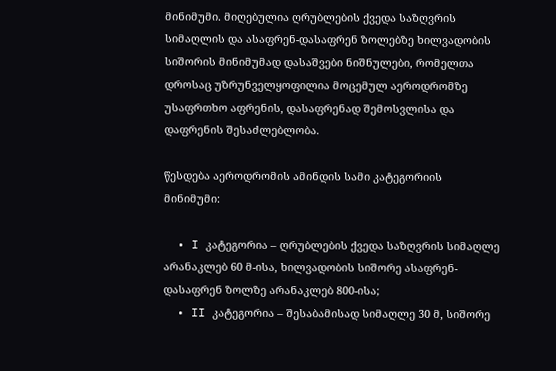მინიმუმი. მიღებულია ღრუბლების ქვედა საზღვრის სიმაღლის და ასაფრენ-დასაფრენ ზოლებზე ხილვადობის სიშორის მინიმუმად დასაშვები ნიშნულები, რომელთა დროსაც უზრუნველყოფილია მოცემულ აეროდრომზე უსაფრთხო აფრენის, დასაფრენად შემოსვლისა და დაფრენის შესაძლებლობა.

წესდება აეროდრომის ამინდის სამი კატეგორიის მინიმუმი:

  • I კატეგორია – ღრუბლების ქვედა საზღვრის სიმაღლე არანაკლებ 60 მ-ისა, ხილვადობის სიშორე ასაფრენ-დასაფრენ ზოლზე არანაკლებ 800-ისა;
  • II კატეგორია – შესაბამისად სიმაღლე 30 მ, სიშორე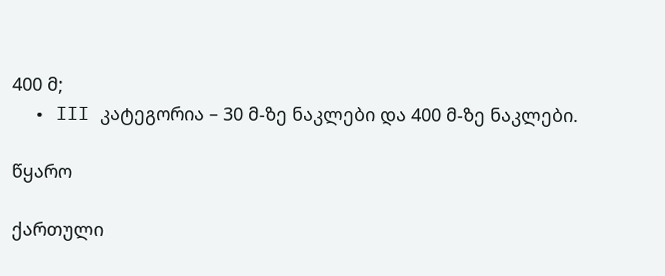400 მ;
  • III კატეგორია – 30 მ-ზე ნაკლები და 400 მ-ზე ნაკლები.

წყარო

ქართული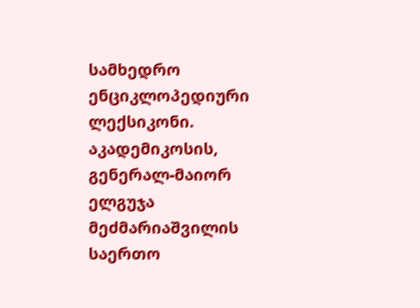სამხედრო ენციკლოპედიური ლექსიკონი. აკადემიკოსის, გენერალ-მაიორ ელგუჯა მეძმარიაშვილის საერთო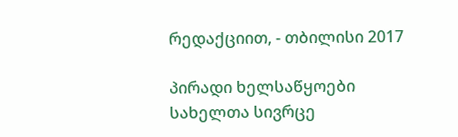რედაქციით, - თბილისი 2017

პირადი ხელსაწყოები
სახელთა სივრცე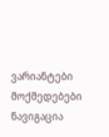ვარიანტები
მოქმედებები
ნავიგაცია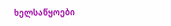ხელსაწყოები